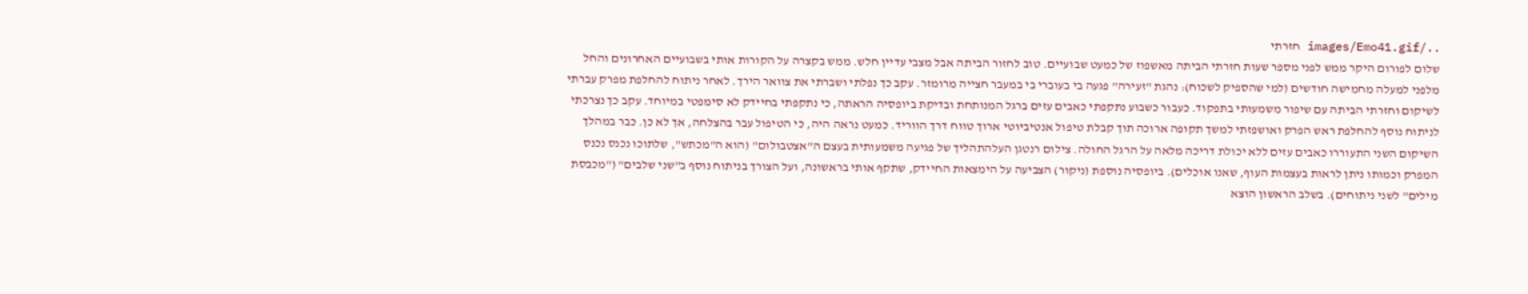../images/Emo41.gif חזרתי
שלום לפורום היקר ממש לפני מספר שעות חזרתי הביתה מאשפוז של כמעט שבועיים. טוב לחזור הביתה אבל מצבי עדיין חלש. ממש בקצרה על הקורות אותי בשבועיים האחרונים והחל מלפני למעלה מחמישה חודשים (למי שהספיק לשכוח): נהגת "זעירה" פגעה בי בעוברי בי במעבר חצייה מרומזר. עקב כך נפלתי ושברתי את צוואר הירך. לאחר ניתוח להחלפת מפרק עברתי לשיקום וחזרתי הביתה עם שיפור משמעותי בתפקוד. כעבור כשבוע נתקפתי כאבים עזים ברגל המנותחת ובדיקת ביופסיה הראתה, כי נתקפתי בחיידק לא סימפטי במיוחד. עקב כך נצרכתי לניתוח נוסף להחלפת ראש הפרק ואושפזתי למשך תקופה ארוכה תוך קבלת טיפול אנטיביוטי ארוך טווח דרך הווריד. כמעט נראה היה, כי הטיפול עבר בהצלחה, אך לא כן. כבר במהלך השיקום השני התעוררו כאבים עזים ללא יכולת דריכה מלאה על הרגל החולה. צילום רנטגן העלהתהליך של פגיעה משמעותית בעצם ה"אצטבולום" (הוא ה"מכתש", שלתוכו נכנס נכנס המפרק וכמותו ניתן לראות בעצמות העוף, שאנו אוכלים). ביופסיה נוספת (ניקור) הצביעה על הימצאות החיידק, שתקף אותי בראשונה, ועל הצורך בניתוח נוסף ב"שני שלבים" ("מכבסת מילים" לשני ניתוחים). בשלב הראשון הוצא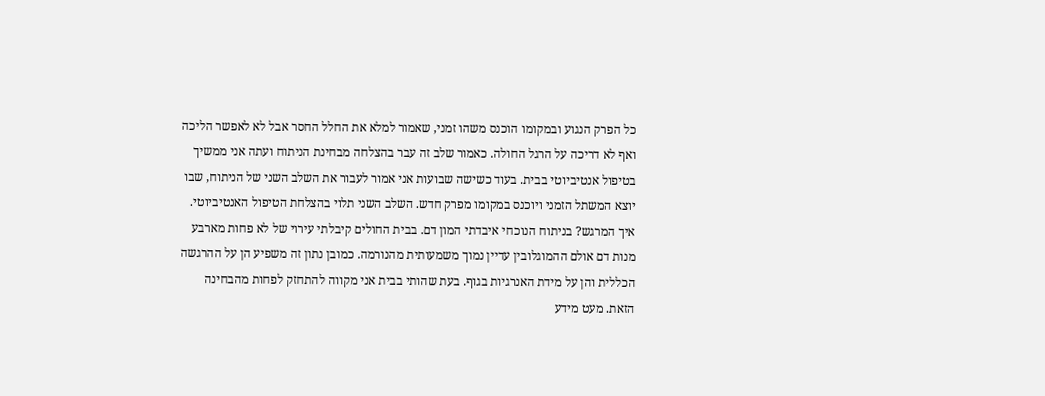כל הפרק הנגוע ובמקומו הוכנס משהו זמני, שאמור למלא את החלל החסר אבל לא לאפשר הליכה ואף לא דריכה על הרגל החולה. כאמור שלב זה עבר בהצלחה מבחינת הניתוח ועתה אני ממשיך בטיפול אנטיביוטי בבית. בעוד כשישה שבועות אני אמור לעבור את השלב השני של הניתוח, שבו יוצא המשתל הזמני ויוכנס במקומו מפרק חדש. השלב השני תלוי בהצלחת הטיפול האנטיביוטי. איך המרגש? בניתוח הנוכחי איבדתי המון דם. בבית החולים קיבלתי עירוי של לא פחות מארבע מנות דם אולם ההמוגלובין עדיין נמוך משמעותית מהנורמה. כמובן נתון זה משפיע הן על ההרגשה הכללית והן על מידת האנרגיות בגוף. בעת שהותי בבית אני מקווה להתחזק לפחות מהבחינה הזאת. מעט מידע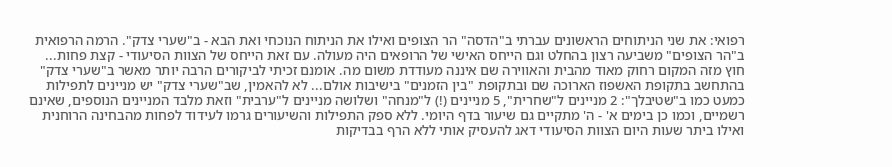רפואי: את שני הניתוחים הראשונים עברתי ב"הדסה" הר הצופים ואילו את הניתוח הנוכחי ואת הבא - ב"שערי צדק". הרמה הרפואית ב"הר הצופים" משביעה רצון בהחלט וגם הייחס האישי של הרופאים היה מעולה. עם זאת הייחס של הצוות הסיעודי - קצת פחות... חוץ מזה המקום רחוק מאוד מהבית והאווירה שם איננה מעודדת משום מה. אומנם זכיתי לביקורים הרבה יותר מאשר ב"שערי צדק" בהתחשב בתקופת האשפוז הארוכה שם ובתקופת "בין הזמנים" בישיבות אולם... לא להאמין, שב"שערי צדק" יש מניינים לתפילות כמעט כמו ב"שטיבלך": 2 מניינים ל"שחרית", 5 מניינים (!) ל"מנחה" ושלושה מניינים ל"ערבית" וזאת מלבד המניינים הנוספים, שאינם רשמיים, וכמו כן בימים א' - ה' מתקיים גם שיעור בדף היומי. ללא ספק התפילות והשיעורים גרמו לעידוד לפחות מהבחינה הרוחנית ואילו ביתר שעות היום הצוות הסיעודי דאג להעסיק אותי ללא הרף בבדיקות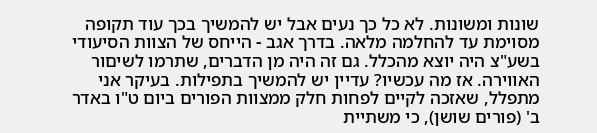שונות ומשונות. לא כל כך נעים אבל יש להמשיך בכך עוד תקופה מסוימת עד להחלמה מלאה. בדרך אגב - הייחס של הצוות הסיעודי בשע"צ היה יוצא מהכלל. גם זה היה מן הדברים, שתרמו לשיםור האווירה. אז מה עכשיו? עדיין יש להמשיך בתפילות. בעיקר אני מתפלל, שאזכה לקיים לפחות חלק ממצוות הפורים ביום ט"ו באדר ב' (פורים שושן), כי משתיית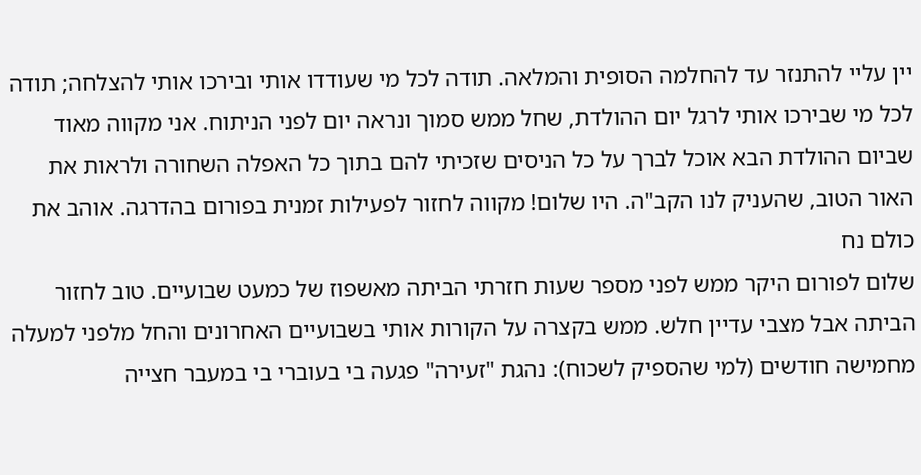יין עליי להתנזר עד להחלמה הסופית והמלאה. תודה לכל מי שעודדו אותי ובירכו אותי להצלחה; תודה לכל מי שבירכו אותי לרגל יום ההולדת, שחל ממש סמוך ונראה יום לפני הניתוח. אני מקווה מאוד שביום ההולדת הבא אוכל לברך על כל הניסים שזכיתי להם בתוך כל האפלה השחורה ולראות את האור הטוב, שהעניק לנו הקב"ה. היו שלום! מקווה לחזור לפעילות זמנית בפורום בהדרגה. אוהב את כולם נח
שלום לפורום היקר ממש לפני מספר שעות חזרתי הביתה מאשפוז של כמעט שבועיים. טוב לחזור הביתה אבל מצבי עדיין חלש. ממש בקצרה על הקורות אותי בשבועיים האחרונים והחל מלפני למעלה מחמישה חודשים (למי שהספיק לשכוח): נהגת "זעירה" פגעה בי בעוברי בי במעבר חצייה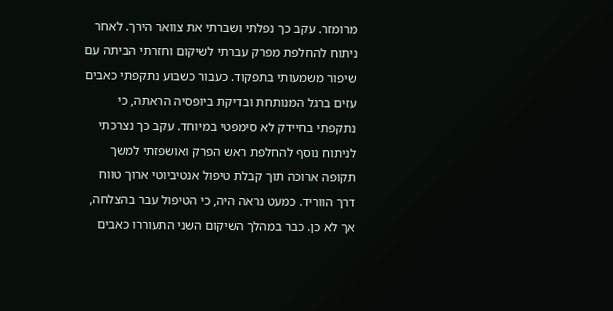מרומזר. עקב כך נפלתי ושברתי את צוואר הירך. לאחר ניתוח להחלפת מפרק עברתי לשיקום וחזרתי הביתה עם שיפור משמעותי בתפקוד. כעבור כשבוע נתקפתי כאבים עזים ברגל המנותחת ובדיקת ביופסיה הראתה, כי נתקפתי בחיידק לא סימפטי במיוחד. עקב כך נצרכתי לניתוח נוסף להחלפת ראש הפרק ואושפזתי למשך תקופה ארוכה תוך קבלת טיפול אנטיביוטי ארוך טווח דרך הווריד. כמעט נראה היה, כי הטיפול עבר בהצלחה, אך לא כן. כבר במהלך השיקום השני התעוררו כאבים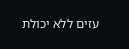עזים ללא יכולת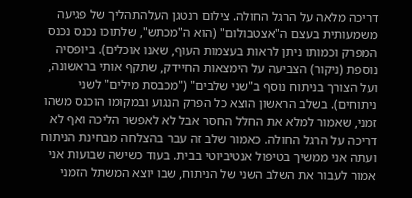דריכה מלאה על הרגל החולה. צילום רנטגן העלהתהליך של פגיעה משמעותית בעצם ה"אצטבולום" (הוא ה"מכתש", שלתוכו נכנס נכנס המפרק וכמותו ניתן לראות בעצמות העוף, שאנו אוכלים). ביופסיה נוספת (ניקור) הצביעה על הימצאות החיידק, שתקף אותי בראשונה, ועל הצורך בניתוח נוסף ב"שני שלבים" ("מכבסת מילים" לשני ניתוחים). בשלב הראשון הוצא כל הפרק הנגוע ובמקומו הוכנס משהו זמני, שאמור למלא את החלל החסר אבל לא לאפשר הליכה ואף לא דריכה על הרגל החולה. כאמור שלב זה עבר בהצלחה מבחינת הניתוח ועתה אני ממשיך בטיפול אנטיביוטי בבית. בעוד כשישה שבועות אני אמור לעבור את השלב השני של הניתוח, שבו יוצא המשתל הזמני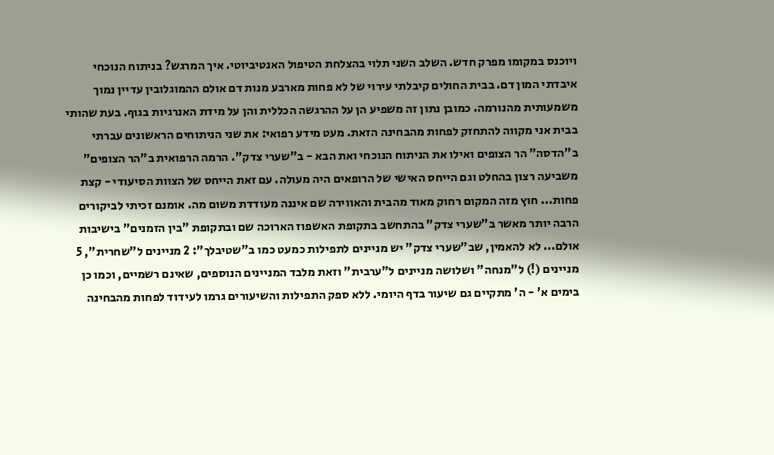ויוכנס במקומו מפרק חדש. השלב השני תלוי בהצלחת הטיפול האנטיביוטי. איך המרגש? בניתוח הנוכחי איבדתי המון דם. בבית החולים קיבלתי עירוי של לא פחות מארבע מנות דם אולם ההמוגלובין עדיין נמוך משמעותית מהנורמה. כמובן נתון זה משפיע הן על ההרגשה הכללית והן על מידת האנרגיות בגוף. בעת שהותי בבית אני מקווה להתחזק לפחות מהבחינה הזאת. מעט מידע רפואי: את שני הניתוחים הראשונים עברתי ב"הדסה" הר הצופים ואילו את הניתוח הנוכחי ואת הבא - ב"שערי צדק". הרמה הרפואית ב"הר הצופים" משביעה רצון בהחלט וגם הייחס האישי של הרופאים היה מעולה. עם זאת הייחס של הצוות הסיעודי - קצת פחות... חוץ מזה המקום רחוק מאוד מהבית והאווירה שם איננה מעודדת משום מה. אומנם זכיתי לביקורים הרבה יותר מאשר ב"שערי צדק" בהתחשב בתקופת האשפוז הארוכה שם ובתקופת "בין הזמנים" בישיבות אולם... לא להאמין, שב"שערי צדק" יש מניינים לתפילות כמעט כמו ב"שטיבלך": 2 מניינים ל"שחרית", 5 מניינים (!) ל"מנחה" ושלושה מניינים ל"ערבית" וזאת מלבד המניינים הנוספים, שאינם רשמיים, וכמו כן בימים א' - ה' מתקיים גם שיעור בדף היומי. ללא ספק התפילות והשיעורים גרמו לעידוד לפחות מהבחינה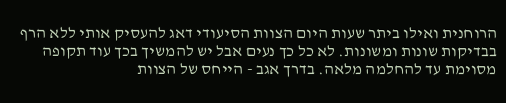הרוחנית ואילו ביתר שעות היום הצוות הסיעודי דאג להעסיק אותי ללא הרף בבדיקות שונות ומשונות. לא כל כך נעים אבל יש להמשיך בכך עוד תקופה מסוימת עד להחלמה מלאה. בדרך אגב - הייחס של הצוות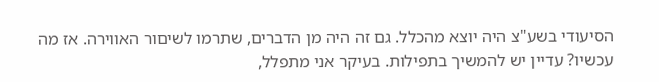הסיעודי בשע"צ היה יוצא מהכלל. גם זה היה מן הדברים, שתרמו לשיםור האווירה. אז מה עכשיו? עדיין יש להמשיך בתפילות. בעיקר אני מתפלל,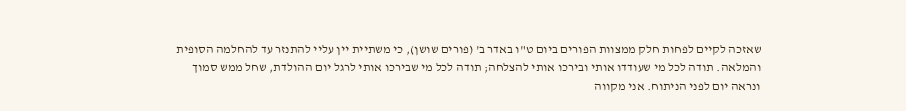שאזכה לקיים לפחות חלק ממצוות הפורים ביום ט"ו באדר ב' (פורים שושן), כי משתיית יין עליי להתנזר עד להחלמה הסופית והמלאה. תודה לכל מי שעודדו אותי ובירכו אותי להצלחה; תודה לכל מי שבירכו אותי לרגל יום ההולדת, שחל ממש סמוך ונראה יום לפני הניתוח. אני מקווה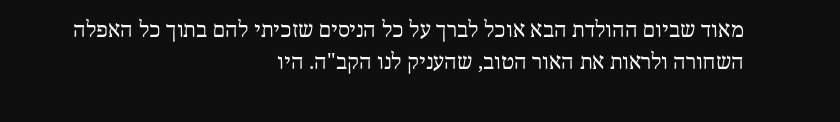מאוד שביום ההולדת הבא אוכל לברך על כל הניסים שזכיתי להם בתוך כל האפלה השחורה ולראות את האור הטוב, שהעניק לנו הקב"ה. היו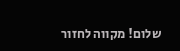שלום! מקווה לחזור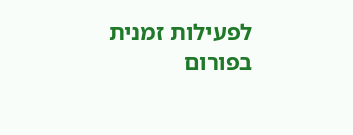לפעילות זמנית בפורום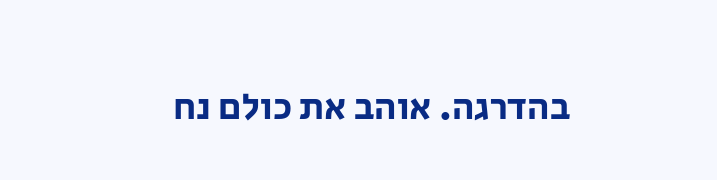בהדרגה. אוהב את כולם נח